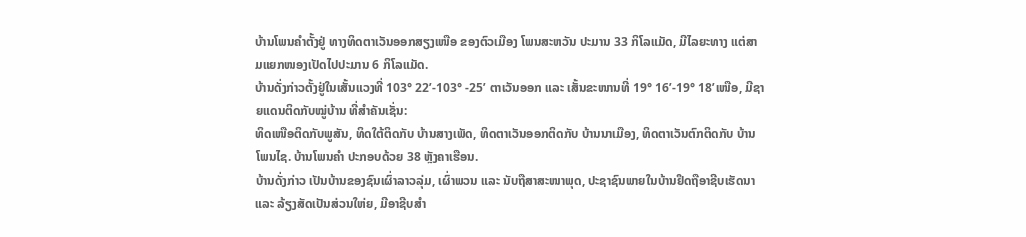ບ້ານໂພນຄຳຕັ້ງຢູ່ ທາງທິດຕາເວັນອອກສຽງເໜືອ ຂອງຕົວເມືອງ ໂພນສະຫວັນ ປະມານ 33 ກິໂລແມັດ, ມີໄລຍະທາງ ແຕ່ສາມແຍກໜອງເປັດໄປປະມານ 6 ກິໂລແມັດ.
ບ້ານດັ່ງກ່າວຕັ້ງຢູ່ໃນເສັ້ນແວງທີ່ 103° 22’-103° -25’ ຕາເວັນອອກ ແລະ ເສັ້ນຂະໜານທີ່ 19° 16’-19° 18’ເໜືອ, ມີຊາຍແດນຕິດກັບໝູ່ບ້ານ ທີ່ສຳຄັນເຊັ່ນ:
ທິດເໜືອຕິດກັບພູສັນ, ທິດໃຕ້ຕິດກັບ ບ້ານສາງເພັດ, ທິດຕາເວັນອອກຕິດກັບ ບ້ານນາເມືອງ, ທິດຕາເວັນຕົກຕິດກັບ ບ້ານໂພນໄຊ. ບ້ານໂພນຄຳ ປະກອບດ້ວຍ 38 ຫຼັງຄາເຮືອນ.
ບ້ານດັ່ງກ່າວ ເປັນບ້ານຂອງຊົນເຜົ່າລາວລຸ່ມ, ເຜົ່າພວນ ແລະ ນັບຖືສາສະໜາພຸດ, ປະຊາຊົນພາຍໃນບ້ານຢຶດຖືອາຊີບເຮັດນາ ແລະ ລ້ຽງສັດເປັນສ່ວນໃຫ່ຍ, ມີອາຊີບສຳ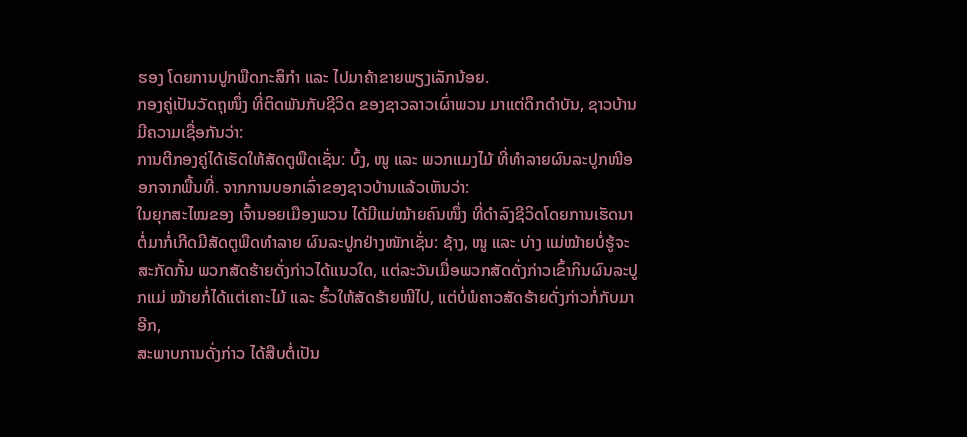ຮອງ ໂດຍການປູກພືດກະສິກຳ ແລະ ໄປມາຄ້າຂາຍພຽງເລັກນ້ອຍ.
ກອງຄູ່ເປັນວັດຖຸໜຶ່ງ ທີ່ຕິດພັນກັບຊີວິດ ຂອງຊາວລາວເຜົ່າພວນ ມາແຕ່ດຶກດຳບັນ, ຊາວບ້ານມີຄວາມເຊື່ອກັນວ່າ:
ການຕີກອງຄູ່ໄດ້ເຮັດໃຫ້ສັດຕູພືດເຊັ່ນ: ບົ້ງ, ໜູ ແລະ ພວກແມງໄມ້ ທີ່ທຳລາຍຜົນລະປູກໜີອອກຈາກພື້ນທີ່. ຈາກການບອກເລົ່າຂອງຊາວບ້ານແລ້ວເຫັນວ່າ:
ໃນຍຸກສະໄໝຂອງ ເຈົ້ານອຍເມືອງພວນ ໄດ້ມີແມ່ໝ້າຍຄົນໜຶ່ງ ທີ່ດຳລົງຊີວິດໂດຍການເຮັດນາ ຕໍ່ມາກໍ່ເກີດມີສັດຕູພືດທຳລາຍ ຜົນລະປູກຢ່າງໜັກເຊັ່ນ: ຊ້າງ, ໜູ ແລະ ບ່າງ ແມ່ໝ້າຍບໍ່ຮູ້ຈະສະກັດກັ້ນ ພວກສັດຮ້າຍດັ່ງກ່າວໄດ້ແນວໃດ, ແຕ່ລະວັນເມື່ອພວກສັດດັ່ງກ່າວເຂົ້າກິນຜົນລະປູກແມ່ ໝ້າຍກໍ່ໄດ້ແຕ່ເຄາະໄມ້ ແລະ ຮົ້ວໃຫ້ສັດຮ້າຍໜີໄປ, ແຕ່ບໍ່ພໍຄາວສັດຮ້າຍດັ່ງກ່າວກໍ່ກັບມາອີກ,
ສະພາບການດັ່ງກ່າວ ໄດ້ສືບຕໍ່ເປັນ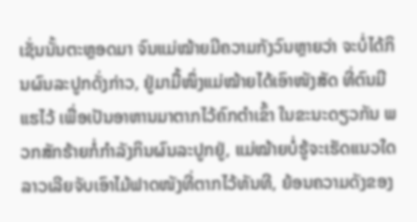ເຊັ່ນນັ້ນຕະຫຼອດມາ ຈົນແມ່ໝ້າຍມີຄວາມກັງວົນຫຼາຍວ່າ ຈະບໍ່ໄດ້ກິນຜົນລະປູກດັ່ງກ່າວ, ຢູ່ມາມື້ໜຶ່ງແມ່ໝ້າຍໄດ້ເອົາໜັງສັດ ທີ່ຕົນມີແຮໄວ້ ເພື່ອເປັນອາຫານມາຕາກໄວ້ຄົກຕຳເຂົ້າ ໃນຂະນະດຽວກັນ ພວກສັກຮ້າຍກໍ່ກຳລັງກິນຜົນລະປູກຢູ່, ແມ່ໝ້າຍບໍ່ຮູ້ຈະເຮັດແນວໃດ ລາວເລີຍຈັບເອົາໄມ້ຟາດໜັງທີ່ຕາກໄວ້ທັນທີ, ຍ້ອນຄວາມດັງຂອງ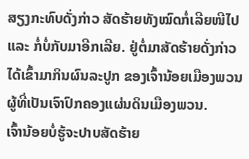ສຽງກະທົບດັ່ງກ່າວ ສັດຮ້າຍທັງໝົດກໍ່ເລີຍໜີໄປ ແລະ ກໍ່ບໍ່ກັບມາອີກເລີຍ. ຢູ່ຕໍ່ມາສັດຮ້າຍດັ່ງກ່າວ ໄດ້ເຂົ້າມາກິນຜົນລະປູກ ຂອງເຈົ້ານ້ອຍເມືອງພວນ ຜູ້ທີ່ເປັນເຈົາປົກຄອງແຜ່ນດິນເມືອງພວນ.
ເຈົ້ານ້ອຍບໍ່ຮູ້ຈະປາບສັດຮ້າຍ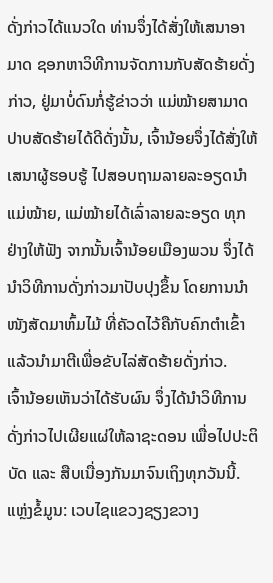ດັ່ງກ່າວໄດ້ແນວໃດ ທ່ານຈຶ່ງໄດ້ສັ່ງໃຫ້ເສນາອາມາດ ຊອກຫາວິທີການຈັດການກັບສັດຮ້າຍດັ່ງກ່າວ, ຢູ່ມາບໍ່ດົນກໍ່ຮູ້ຂ່າວວ່າ ແມ່ໝ້າຍສາມາດປາບສັດຮ້າຍໄດ້ດີດັ່ງນັ້ນ, ເຈົ້ານ້ອຍຈຶ່ງໄດ້ສັ່ງໃຫ້ເສນາຜູ້ຮອບຮູ້ ໄປສອບຖາມລາຍລະອຽດນຳແມ່ໝ້າຍ, ແມ່ໝ້າຍໄດ້ເລົ່າລາຍລະອຽດ ທຸກຢ່າງໃຫ້ຟັງ ຈາກນັ້ນເຈົ້ານ້ອຍເມືອງພວນ ຈຶ່ງໄດ້ນຳວິທີການດັ່ງກ່າວມາປັບປຸງຂຶ້ນ ໂດຍການນຳໜັງສັດມາຫົ້ມໄມ້ ທີ່ຄັວດໄວ້ຄືກັບຄົກຕຳເຂົ້າ ແລ້ວນຳມາຕີເພື່ອຂັບໄລ່ສັດຮ້າຍດັ່ງກ່າວ.
ເຈົ້ານ້ອຍເຫັນວ່າໄດ້ຮັບຜົນ ຈຶ່ງໄດ້ນຳວິທີການດັ່ງກ່າວໄປເຜີຍແຜ່ໃຫ້ລາຊະດອນ ເພື່ອໄປປະຕິບັດ ແລະ ສືບເນື່ອງກັນມາຈົນເຖິງທຸກວັນນີ້.
ແຫຼ່ງຂໍ້ມູນ: ເວບໄຊແຂວງຊຽງຂວາງ